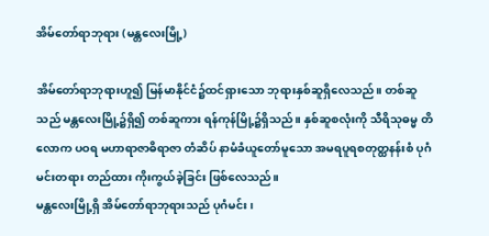အိမ်တော်ရာဘုရား (မန္တလေးမြို့)

အိမ်တော်ရာဘုရားဟူ၍ မြန်မာနိုင်ငံ၌ထင်ရှားသော ဘုရားနှစ်ဆူရှိလေသည်။ တစ်ဆူသည် မန္တလေးမြို့၌ရှိ၍ တစ်ဆူကား ရန်ကုန်မြို့၌ရှိသည်။ နှစ်ဆူစလုံးကို သီရိသုဓမ္မ တိလောက ပဝရ မဟာရာဇာဓိရာဇာ တံဆိပ် နာမံခံယူတော်မူသော အမရပူရစတုတ္ထနန်းစံ ပုဂံမင်းတရား တည်ထား ကိုးကွယ်ခဲ့ခြင်း ဖြစ်လေသည်။
မန္တလေးမြို့ရှိ အိမ်တော်ရာဘုရားသည် ပုဂံမင်း၊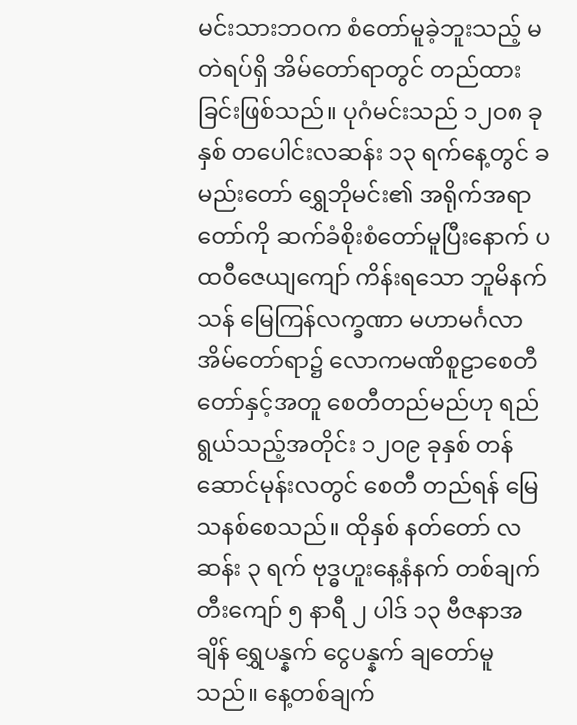မင်းသားဘဝက စံတော်မူခဲ့ဘူးသည့် မတဲရပ်ရှိ အိမ်တော်ရာတွင် တည်ထားခြင်းဖြစ်သည်။ ပုဂံမင်းသည် ၁၂ဝ၈ ခုနှစ် တပေါင်းလဆန်း ၁၃ ရက်နေ့တွင် ခမည်းတော် ရွှေဘိုမင်း၏ အရိုက်အရာတော်ကို ဆက်ခံစိုးစံတော်မူပြီးနောက် ပထဝီဇေယျကျော် ကိန်းရသော ဘူမိနက်သန် မြေကြန်လက္ခဏာ မဟာမင်္ဂလာအိမ်တော်ရာ၌ လောကမဏိစူဠာစေတီတော်နှင့်အတူ စေတီတည်မည်ဟု ရည်ရွယ်သည့်အတိုင်း ၁၂ဝ၉ ခုနှစ် တန်ဆောင်မုန်းလတွင် စေတီ တည်ရန် မြေသနစ်စေသည်။ ထိုနှစ် နတ်တော် လဆန်း ၃ ရက် ဗုဒ္ဓဟူးနေ့နံနက် တစ်ချက်တီးကျော် ၅ နာရီ ၂ ပါဒ် ၁၃ ဗီဇနာအချိန် ရွှေပန္နက် ငွေပန္နက် ချတော်မူသည်။ နေ့တစ်ချက်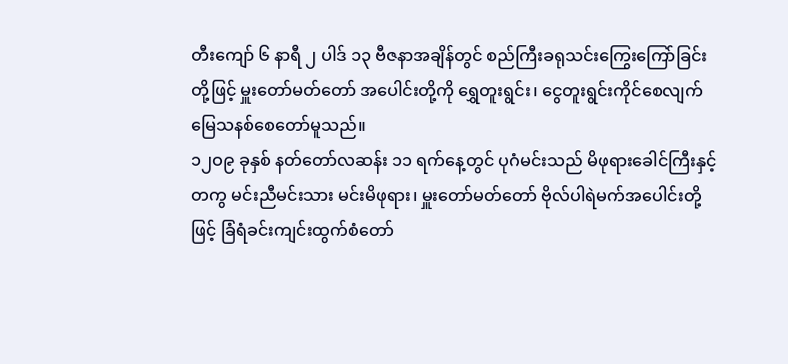တီးကျော် ၆ နာရီ ၂ ပါဒ် ၁၃ ဗီဇနာအချိန်တွင် စည်ကြီးခရုသင်းကြွေးကြော်ခြင်းတို့ဖြင့် မှူးတော်မတ်တော် အပေါင်းတို့ကို ရွှေတူးရွင်း၊ ငွေတူးရွင်းကိုင်စေလျက် မြေသနစ်စေတော်မူသည်။
၁၂ဝ၉ ခုနှစ် နတ်တော်လဆန်း ၁၁ ရက်နေ့တွင် ပုဂံမင်းသည် မိဖုရားခေါင်ကြီးနှင့်တကွ မင်းညီမင်းသား မင်းမိဖုရား၊ မှူးတော်မတ်တော် ဗိုလ်ပါရဲမက်အပေါင်းတို့ဖြင့် ခြံရံခင်းကျင်းထွက်စံတော်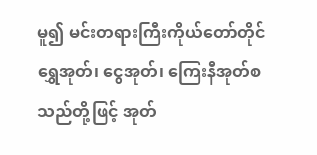မူ၍ မင်းတရားကြီးကိုယ်တော်တိုင် ရွှေအုတ်၊ ငွေအုတ်၊ ကြေးနီအုတ်စသည်တို့ဖြင့် အုတ်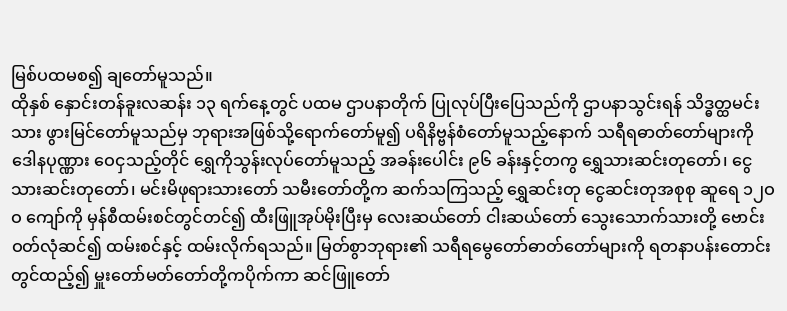မြစ်ပထမစ၍ ချတော်မူသည်။
ထိုနှစ် နှောင်းတန်ခူးလဆန်း ၁၃ ရက်နေ့တွင် ပထမ ဌာပနာတိုက် ပြုလုပ်ပြီးပြေသည်ကို ဌာပနာသွင်းရန် သိဒ္ဓတ္ထမင်းသား ဖွားမြင်တော်မူသည်မှ ဘုရားအဖြစ်သို့ရောက်တော်မူ၍ ပရိနိဗ္ဗန်စံတော်မူသည့်နောက် သရီရဓာတ်တော်များကို ဒေါနပုဏ္ဏား ဝေငှသည့်တိုင် ရွှေကိုသွန်းလုပ်တော်မူသည့် အခန်းပေါင်း ၉၆ ခန်းနှင့်တကွ ရွှေသားဆင်းတုတော်၊ ငွေသားဆင်းတုတော်၊ မင်းမိဖုရားသားတော် သမီးတော်တို့က ဆက်သကြသည့် ရွှေဆင်းတု ငွေဆင်းတုအစုစု ဆူရေ ၁၂ဝဝ ကျော်ကို မှန်စီထမ်းစင်တွင်တင်၍ ထီးဖြူအုပ်မိုးပြီးမှ လေးဆယ်တော် ငါးဆယ်တော် သွေးသောက်သားတို့ ဗောင်းဝတ်လုံဆင်၍ ထမ်းစင်နှင့် ထမ်းလိုက်ရသည်။ မြတ်စွာဘုရား၏ သရီရမွေတော်ဓာတ်တော်များကို ရတနာပန်းတောင်းတွင်ထည့်၍ မှူးတော်မတ်တော်တို့ကပိုက်ကာ ဆင်ဖြူတော်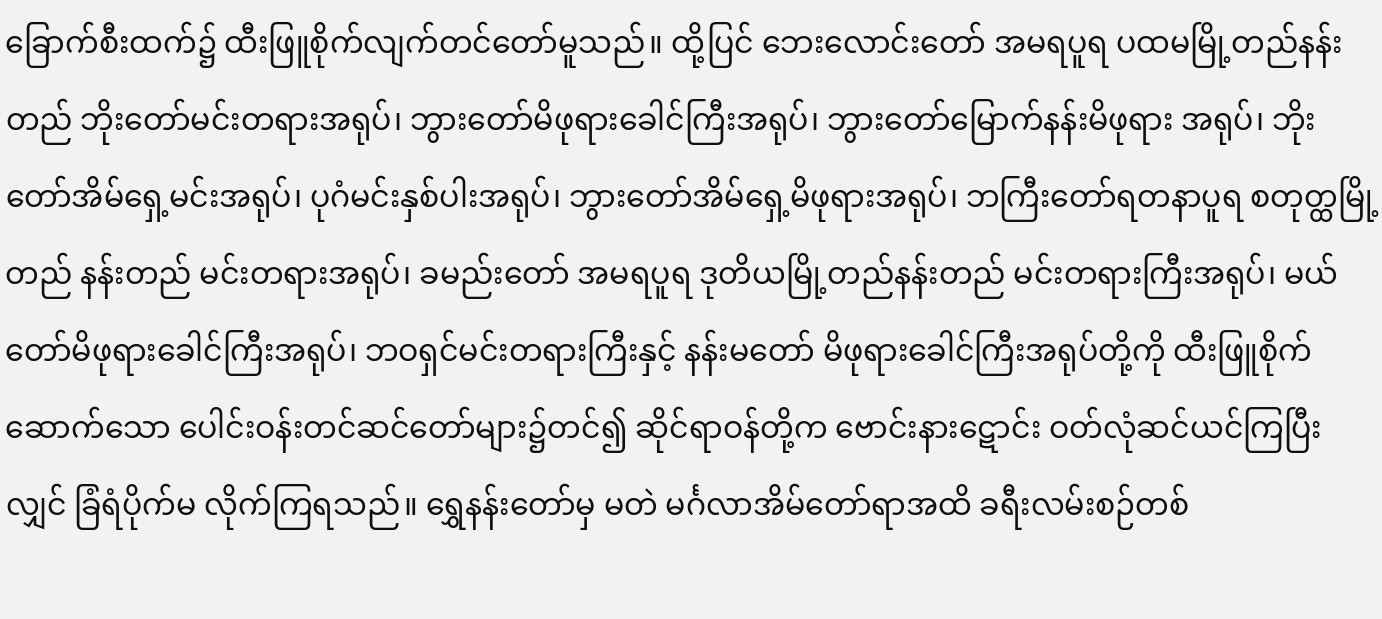ခြောက်စီးထက်၌ ထီးဖြူစိုက်လျက်တင်တော်မူသည်။ ထို့ပြင် ဘေးလောင်းတော် အမရပူရ ပထမမြို့တည်နန်းတည် ဘိုးတော်မင်းတရားအရုပ်၊ ဘွားတော်မိဖုရားခေါင်ကြီးအရုပ်၊ ဘွားတော်မြောက်နန်းမိဖုရား အရုပ်၊ ဘိုးတော်အိမ်ရှေ့မင်းအရုပ်၊ ပုဂံမင်းနှစ်ပါးအရုပ်၊ ဘွားတော်အိမ်ရှေ့မိဖုရားအရုပ်၊ ဘကြီးတော်ရတနာပူရ စတုတ္ထမြို့တည် နန်းတည် မင်းတရားအရုပ်၊ ခမည်းတော် အမရပူရ ဒုတိယမြို့တည်နန်းတည် မင်းတရားကြီးအရုပ်၊ မယ်တော်မိဖုရားခေါင်ကြီးအရုပ်၊ ဘဝရှင်မင်းတရားကြီးနှင့် နန်းမတော် မိဖုရားခေါင်ကြီးအရုပ်တို့ကို ထီးဖြူစိုက်ဆောက်သော ပေါင်းဝန်းတင်ဆင်တော်များ၌တင်၍ ဆိုင်ရာဝန်တို့က ဗောင်းနားဋောင်း ဝတ်လုံဆင်ယင်ကြပြီးလျှင် ခြံရံပိုက်မ လိုက်ကြရသည်။ ရွှေနန်းတော်မှ မတဲ မင်္ဂလာအိမ်တော်ရာအထိ ခရီးလမ်းစဉ်တစ်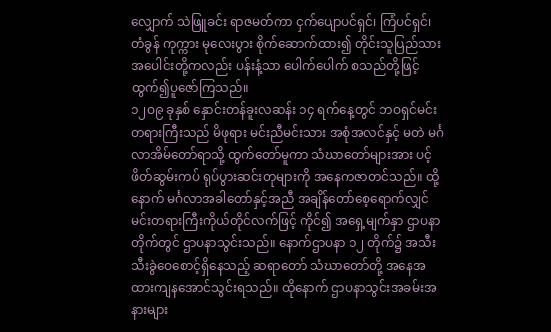လျှောက် သဲဖြူခင်း ရာဇမတ်ကာ ငှက်ပျောပင်ရှင်၊ ကြံပင်ရှင်၊ တံခွန် ကုက္ကား မုလေးပွား စိုက်ဆောက်ထား၍ တိုင်းသူပြည်သားအပေါင်းတို့ကလည်း ပန်းနံ့သာ ပေါက်ပေါက် စသည်တို့ဖြင့် ထွက်၍ပူဇော်ကြသည်။
၁၂ဝ၉ ခုနှစ် နှောင်းတန်ခူးလဆန်း ၁၄ ရက်နေ့တွင် ဘဝရှင်မင်းတရားကြီးသည် မိဖုရား မင်းညီမင်းသား အစုံအလင်နှင့် မတဲ မင်္ဂလာအိမ်တော်ရာသို့ ထွက်တော်မူကာ သံဃာတော်များအား ပင့်ဖိတ်ဆွမ်းကပ် ရုပ်ပွားဆင်းတုများကို အနေကဇာတင်သည်။ ထို့နောက် မင်္ဂလာအခါတော်နှင့်အညီ အချိန်တော်စေ့ရောက်လျှင် မင်းတရားကြီးကိုယ်တိုင်လက်ဖြင့် ကိုင်၍ အရှေ့မျက်နှာ ဌာပနာတိုက်တွင် ဌာပနာသွင်းသည်။ နောက်ဌာပနာ ၁၂ တိုက်၌ အသီးသီးခွဲဝေစောင့်ရှိနေသည့် ဆရာတော် သံဃာတော်တို့ အနေအထားကျနအောင်သွင်းရသည်။ ထိုနောက် ဌာပနာသွင်းအခမ်းအနားများ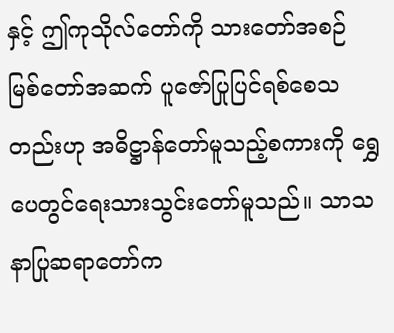နှင့် ဤကုသိုလ်တော်ကို သားတော်အစဉ် မြစ်တော်အဆက် ပူဇော်ပြုပြင်ရစ်စေသတည်းဟု အဓိဋ္ဌာန်တော်မူသည့်စကားကို ရွှေပေတွင်ရေးသားသွင်းတော်မူသည်။ သာသနာပြုဆရာတော်က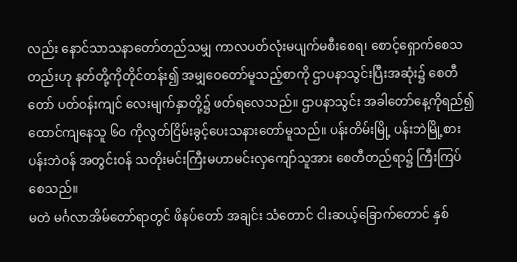လည်း နောင်သာသနာတော်တည်သမျှ ကာလပတ်လုံးမပျက်မစီးစေရ၊ စောင့်ရှောက်စေသတည်းဟု နတ်တို့ကိုတိုင်တန်း၍ အမျှဝေတော်မူသည့်စာကို ဌာပနာသွင်းပြီးအဆုံး၌ စေတီတော် ပတ်ဝန်းကျင် လေးမျက်နှာတို့၌ ဖတ်ရလေသည်။ ဌာပနာသွင်း အခါတော်နေ့ကိုရည်၍ ထောင်ကျနေသူ ၆ဝ ကိုလွတ်ငြိမ်းခွင့်ပေးသနားတော်မူသည်။ ပန်းတိမ်းမြို့ ပန်းဘဲမြို့စား ပန်းဘဲဝန် အတွင်းဝန် သတိုးမင်းကြီးမဟာမင်းလှကျော်သူအား စေတီတည်ရာ၌ ကြီးကြပ်စေသည်။
မတဲ မင်္ဂလာအိမ်တော်ရာတွင် ဖိနပ်တော် အချင်း သံတောင် ငါးဆယ့်ခြောက်တောင် နှစ်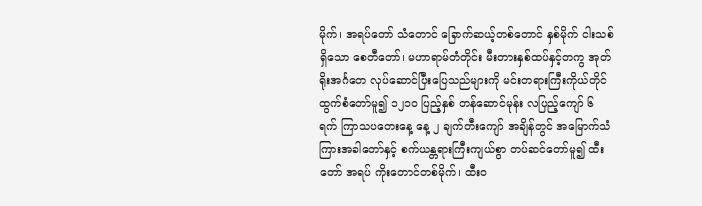မိုက်၊ အရပ်တော် သံတောင် ခြောက်ဆယ့်တစ်တောင် နှစ်မိုက် ငါးသစ်ရှိသော စေတီတော်၊ မဟာရာမ်တံတိုင်း မီးတားနှစ်ထပ်နှင့်တကွ အုတ်ရိုးအင်္ဂတေ လုပ်ဆောင်ပြီးပြေသည်များကို မင်းတရားကြီးကိုယ်တိုင် ထွက်စံတော်မူ၍ ၁၂၁ဝ ပြည့်နှစ် တန်ဆောင်မုန်း လပြည့်ကျော် ၆ ရက် ကြာသပတေးနေ့ နေ့ ၂ ချက်တီးကျော် အချိန်တွင် အမြောက်သံကြားအခါတော်နှင့် စက်ယန္တရားကြီးကျယ်စွာ တပ်ဆင်တော်မူ၍ ထီးတော် အရပ် ကိုးတောင်တစ်မိုက်၊ ထီးဝ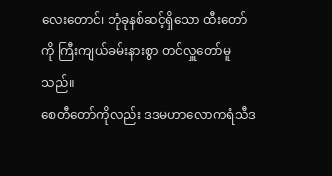လေးတောင်၊ ဘုံခုနစ်ဆင့်ရှိသော ထီးတော်ကို ကြီးကျယ်ခမ်းနားစွာ တင်လှူတော်မူသည်။
စေတီတော်ကိုလည်း ဒဒမဟာလောကရံသီဒ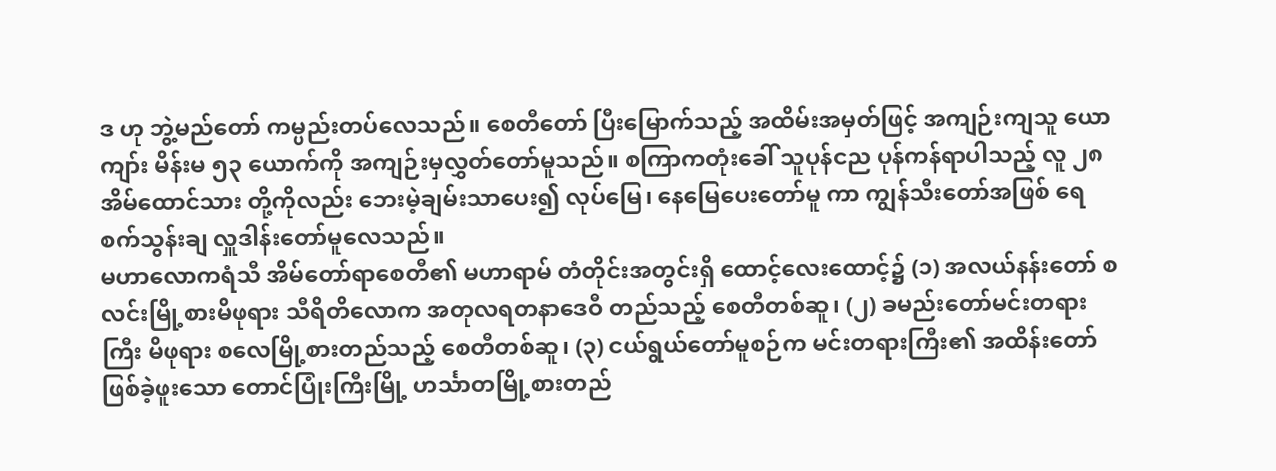ဒ ဟု ဘွဲ့မည်တော် ကမ္ပည်းတပ်လေသည်။ စေတီတော် ပြီးမြောက်သည့် အထိမ်းအမှတ်ဖြင့် အကျဉ်းကျသူ ယောကျာ်း မိန်းမ ၅၃ ယောက်ကို အကျဉ်းမှလွှတ်တော်မူသည်။ စကြာကတုံးခေါ် သူပုန်ငည ပုန်ကန်ရာပါသည့် လူ ၂၈ အိမ်ထောင်သား တို့ကိုလည်း ဘေးမဲ့ချမ်းသာပေး၍ လုပ်မြေ၊ နေမြေပေးတော်မူ ကာ ကျွန်သီးတော်အဖြစ် ရေစက်သွန်းချ လှူဒါန်းတော်မူလေသည်။
မဟာလောကရံသီ အိမ်တော်ရာစေတီ၏ မဟာရာမ် တံတိုင်းအတွင်းရှိ ထောင့်လေးထောင့်၌ (၁) အလယ်နန်းတော် စလင်းမြို့စားမိဖုရား သီရိတိလောက အတုလရတနာဒေဝီ တည်သည့် စေတီတစ်ဆူ၊ (၂) ခမည်းတော်မင်းတရားကြီး မိဖုရား စလေမြို့စားတည်သည့် စေတီတစ်ဆူ၊ (၃) ငယ်ရွယ်တော်မူစဉ်က မင်းတရားကြီး၏ အထိန်းတော်ဖြစ်ခဲ့ဖူးသော တောင်ပြုံးကြီးမြို့ ဟင်္သာတမြို့စားတည်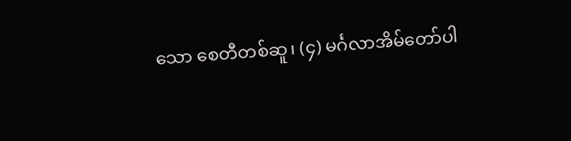သော စေတီတစ်ဆူ၊ (၄) မင်္ဂလာအိမ်တော်ပါ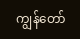ကျွန်တော်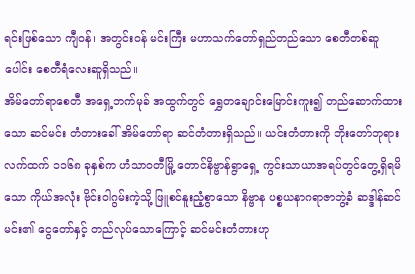ရင်းဖြစ်သော ကျီဝန်၊ အတွင်းဝန် မင်းကြီး မဟာသက်တော်ရှည်တည်သော စေတီတစ်ဆူ ပေါင်း စေတီရံလေးဆူရှိသည်။
အိမ်တော်ရာစေတီ အရှေ့ဘက်မုခ် အထွက်တွင် ရွှေတချောင်းမြောင်းကူး၍ တည်ဆောက်ထားသော ဆင်မင်း တံတားခေါ် အိမ်တော်ရာ ဆင်တံတားရှိသည်။ ယင်းတံတားကို ဘိုးတော်ဘုရားလက်ထက် ၁၁၆၈ ခုနှစ်က ဟံသာဝတီမြို့ တောင်နိဗ္ဗာန်ရွာရှေ့ ကွင်းသာယာအရပ်တွင်တွေ့ရှိရမိသော ကိုယ်အလုံး ဗိုင်းဝါဂွမ်းကဲ့သို့ ဖြူစင်နူးညံ့စွာသော နိဗ္ဗာန ပစ္စယနာဂရာဇာဘွဲ့ခံ ဆဒ္ဒါန်ဆင်မင်း၏ ငွေတော်နှင့် တည်လုပ်သောကြောင့် ဆင်မင်းတံတားဟု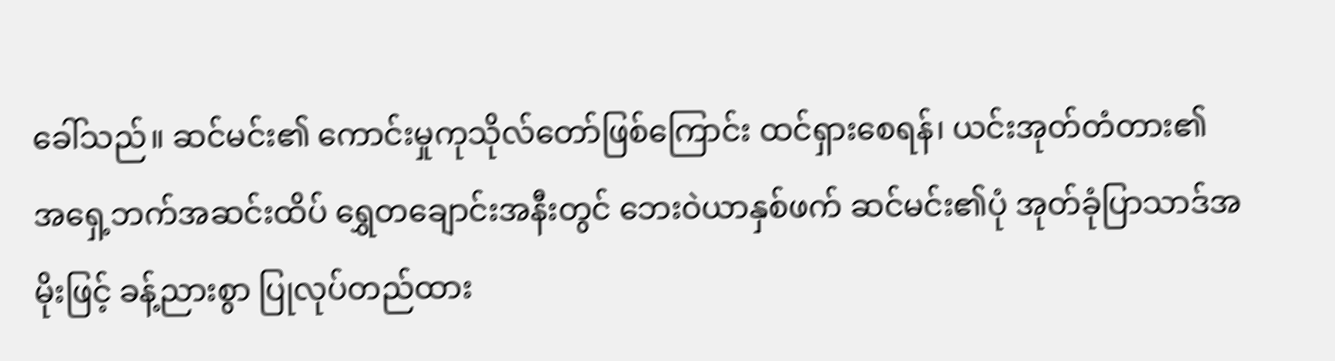ခေါ်သည်။ ဆင်မင်း၏ ကောင်းမှုကုသိုလ်တော်ဖြစ်ကြောင်း ထင်ရှားစေရန်၊ ယင်းအုတ်တံတား၏ အရှေ့ဘက်အဆင်းထိပ် ရွှေတချောင်းအနီးတွင် ဘေးဝဲယာနှစ်ဖက် ဆင်မင်း၏ပုံ အုတ်ခုံပြာသာဒ်အမိုးဖြင့် ခန့်ညားစွာ ပြုလုပ်တည်ထား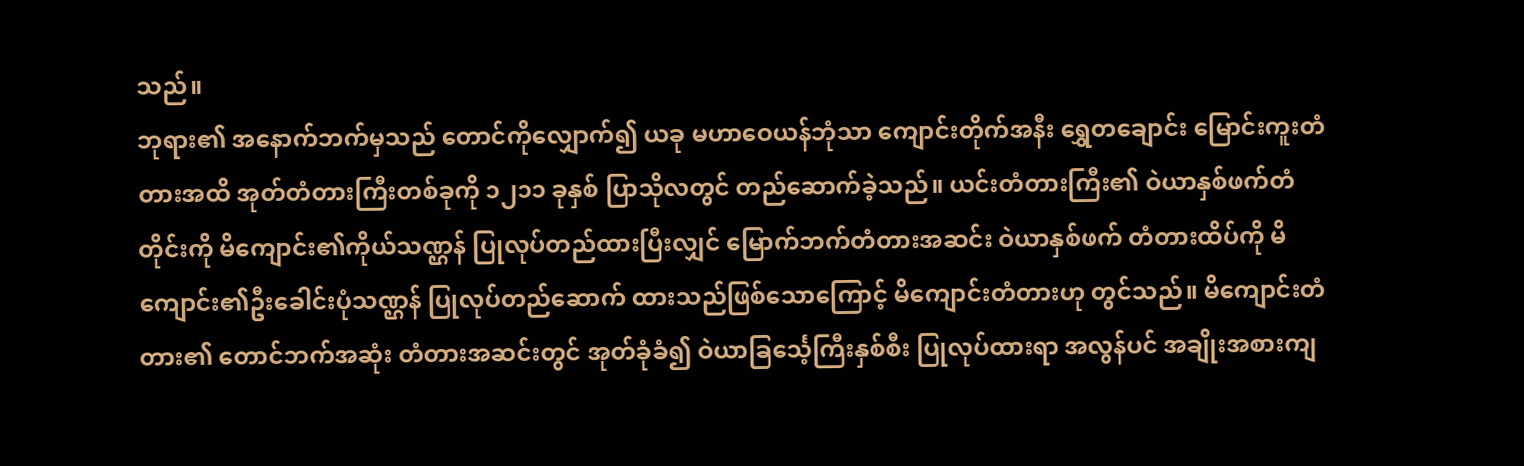သည်။
ဘုရား၏ အနောက်ဘက်မှသည် တောင်ကိုလျှောက်၍ ယခု မဟာဝေယန်ဘုံသာ ကျောင်းတိုက်အနီး ရွှေတချောင်း မြောင်းကူးတံတားအထိ အုတ်တံတားကြီးတစ်ခုကို ၁၂၁၁ ခုနှစ် ပြာသိုလတွင် တည်ဆောက်ခဲ့သည်။ ယင်းတံတားကြီး၏ ဝဲယာနှစ်ဖက်တံတိုင်းကို မိကျောင်း၏ကိုယ်သဏ္ဌန် ပြုလုပ်တည်ထားပြီးလျှင် မြောက်ဘက်တံတားအဆင်း ဝဲယာနှစ်ဖက် တံတားထိပ်ကို မိကျောင်း၏ဦးခေါင်းပုံသဏ္ဌန် ပြုလုပ်တည်ဆောက် ထားသည်ဖြစ်သောကြောင့် မိကျောင်းတံတားဟု တွင်သည်။ မိကျောင်းတံတား၏ တောင်ဘက်အဆုံး တံတားအဆင်းတွင် အုတ်ခုံခံ၍ ဝဲယာခြင်္သေ့ကြီးနှစ်စီး ပြုလုပ်ထားရာ အလွန်ပင် အချိုးအစားကျ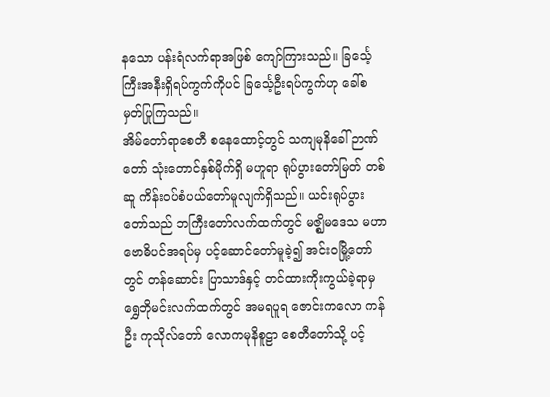နသော ပန်းရံလက်ရာအဖြစ် ကျော်ကြားသည်။ ခြင်္သေ့ကြီးအနီးရှိရပ်ကွက်ကိုပင် ခြင်္သေ့ဦးရပ်ကွက်ဟု ခေါ်စမှတ်ပြုကြသည်။
အိမ်တော်ရာစေတီ စနေထောင့်တွင် သကျမုနိခေါ် ဉာဏ်တော် သုံးတောင်နှစ်မိုက်ရှိ မဟူရာ ရုပ်ပွားတော်မြတ် တစ်ဆူ ကိန်းဝပ်စံပယ်တော်မူလျက်ရှိသည်။ ယင်းရုပ်ပွားတော်သည် ဘကြီးတော်လက်ထက်တွင် မဇ္ဈိမဒေသ မဟာဗောဓိပင်အရပ်မှ ပင့်ဆောင်တော်မူခဲ့၍ အင်းဝမြို့တော်တွင် တန်ဆောင်း ပြာသာဒ်နှင့် တင်ထားကိုးကွယ်ခဲ့ရာမှ ရွှေဘိုမင်းလက်ထက်တွင် အမရပူရ ဇောင်းကလော ကန်ဦး ကုသိုလ်တော် လောကမုနိစူဠာ စေတီတော်သို့ ပင့်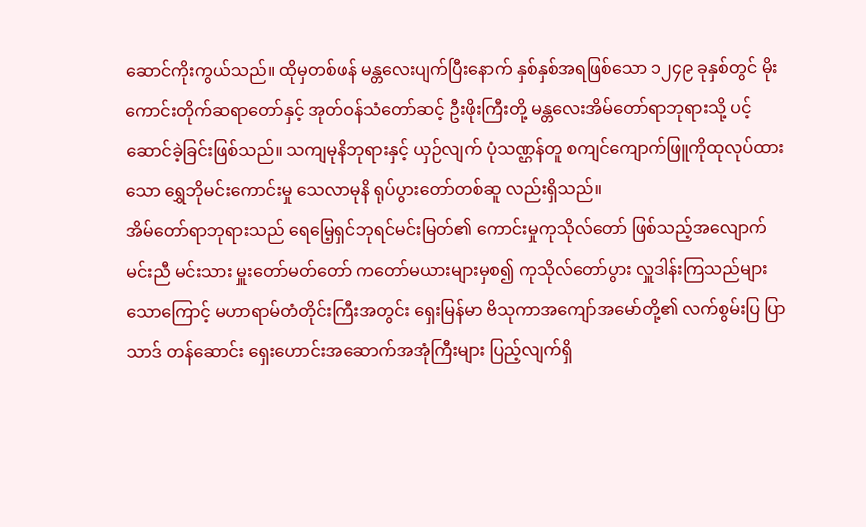ဆောင်ကိုးကွယ်သည်။ ထိုမှတစ်ဖန် မန္တလေးပျက်ပြီးနောက် နှစ်နှစ်အရဖြစ်သော ၁၂၄၉ ခုနှစ်တွင် မိုးကောင်းတိုက်ဆရာတော်နှင့် အုတ်ဝန်သံတော်ဆင့် ဦးဖိုးကြီးတို့ မန္တလေးအိမ်တော်ရာဘုရားသို့ ပင့်ဆောင်ခဲ့ခြင်းဖြစ်သည်။ သကျမုနိဘုရားနှင့် ယှဉ်လျက် ပုံသဏ္ဌန်တူ စကျင်ကျောက်ဖြူကိုထုလုပ်ထားသော ရွှေဘိုမင်းကောင်းမှု သေလာမုနိ ရုပ်ပွားတော်တစ်ဆူ လည်းရှိသည်။
အိမ်တော်ရာဘုရားသည် ရေမြေ့ရှင်ဘုရင်မင်းမြတ်၏ ကောင်းမှုကုသိုလ်တော် ဖြစ်သည့်အလျောက် မင်းညီ မင်းသား မှူးတော်မတ်တော် ကတော်မယားများမှစ၍ ကုသိုလ်တော်ပွား လှူဒါန်းကြသည်များသောကြောင့် မဟာရာမ်တံတိုင်းကြီးအတွင်း ရှေးမြန်မာ ဗိသုကာအကျော်အမော်တို့၏ လက်စွမ်းပြ ပြာသာဒ် တန်ဆောင်း ရှေးဟောင်းအဆောက်အအုံကြီးများ ပြည့်လျက်ရှိ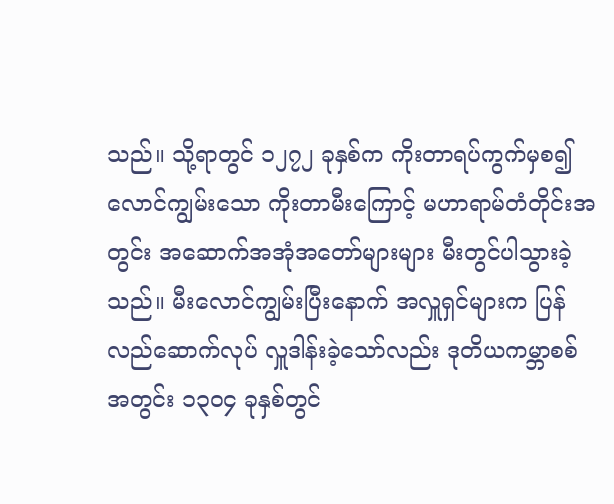သည်။ သို့ရာတွင် ၁၂၇၂ ခုနှစ်က ကိုးတာရပ်ကွက်မှစ၍ လောင်ကျွမ်းသော ကိုးတာမီးကြောင့် မဟာရာမ်တံတိုင်းအတွင်း အဆောက်အအုံအတော်များများ မီးတွင်ပါသွားခဲ့သည်။ မီးလောင်ကျွမ်းပြီးနောက် အလှူရှင်များက ပြန်လည်ဆောက်လုပ် လှူဒါန်းခဲ့သော်လည်း ဒုတိယကမ္ဘာစစ်အတွင်း ၁၃ဝ၄ ခုနှစ်တွင်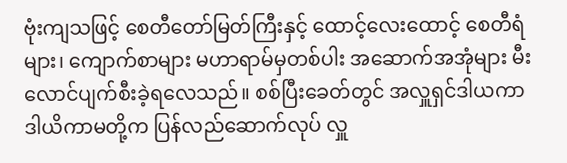ဗုံးကျသဖြင့် စေတီတော်မြတ်ကြီးနှင့် ထောင့်လေးထောင့် စေတီရံများ၊ ကျောက်စာများ မဟာရာမ်မှတစ်ပါး အဆောက်အအုံများ မီးလောင်ပျက်စီးခဲ့ရလေသည်။ စစ်ပြီးခေတ်တွင် အလှူရှင်ဒါယကာ ဒါယိကာမတို့က ပြန်လည်ဆောက်လုပ် လှူ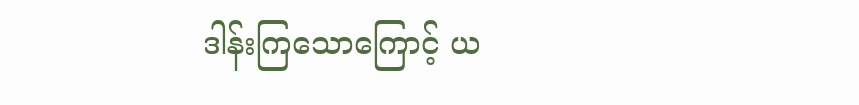ဒါန်းကြသောကြောင့် ယ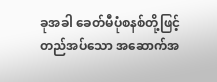ခုအခါ ခေတ်မီပုံစနစ်တို့ဖြင့် တည်အပ်သော အဆောက်အ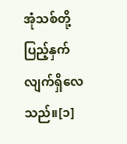အုံသစ်တို့ ပြည့်နှက်လျက်ရှိလေသည်။[၁]